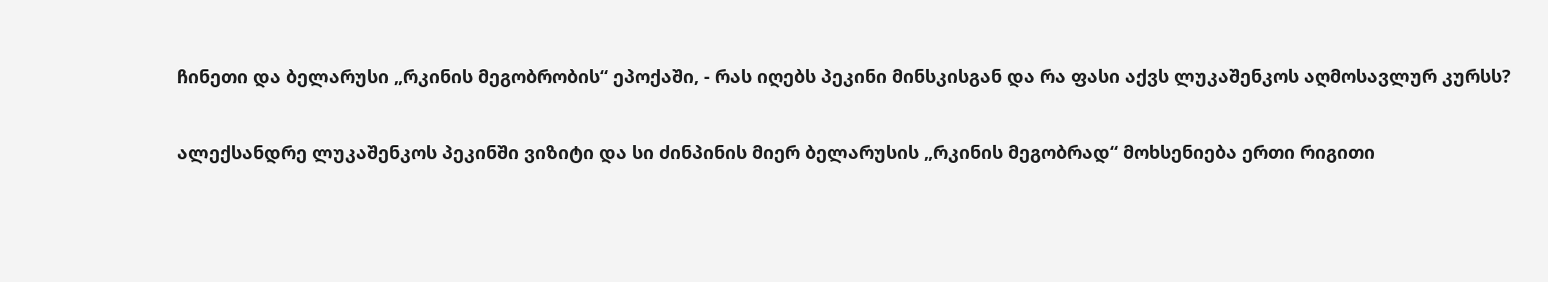ჩინეთი და ბელარუსი „რკინის მეგობრობის“ ეპოქაში, - რას იღებს პეკინი მინსკისგან და რა ფასი აქვს ლუკაშენკოს აღმოსავლურ კურსს?

ალექსანდრე ლუკაშენკოს პეკინში ვიზიტი და სი ძინპინის მიერ ბელარუსის „რკინის მეგობრად“ მოხსენიება ერთი რიგითი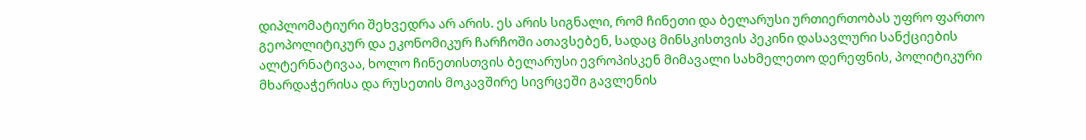დიპლომატიური შეხვედრა არ არის. ეს არის სიგნალი, რომ ჩინეთი და ბელარუსი ურთიერთობას უფრო ფართო გეოპოლიტიკურ და ეკონომიკურ ჩარჩოში ათავსებენ, სადაც მინსკისთვის პეკინი დასავლური სანქციების ალტერნატივაა, ხოლო ჩინეთისთვის ბელარუსი ევროპისკენ მიმავალი სახმელეთო დერეფნის, პოლიტიკური მხარდაჭერისა და რუსეთის მოკავშირე სივრცეში გავლენის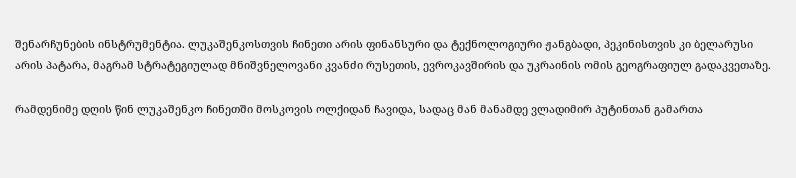შენარჩუნების ინსტრუმენტია. ლუკაშენკოსთვის ჩინეთი არის ფინანსური და ტექნოლოგიური ჟანგბადი, პეკინისთვის კი ბელარუსი არის პატარა, მაგრამ სტრატეგიულად მნიშვნელოვანი კვანძი რუსეთის, ევროკავშირის და უკრაინის ომის გეოგრაფიულ გადაკვეთაზე.

რამდენიმე დღის წინ ლუკაშენკო ჩინეთში მოსკოვის ოლქიდან ჩავიდა, სადაც მან მანამდე ვლადიმირ პუტინთან გამართა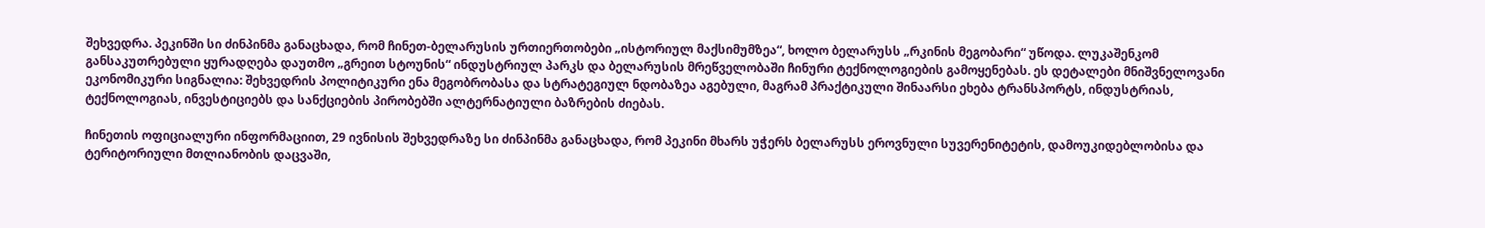შეხვედრა. პეკინში სი ძინპინმა განაცხადა, რომ ჩინეთ-ბელარუსის ურთიერთობები „ისტორიულ მაქსიმუმზეა“, ხოლო ბელარუსს „რკინის მეგობარი“ უწოდა. ლუკაშენკომ განსაკუთრებული ყურადღება დაუთმო „გრეით სტოუნის“ ინდუსტრიულ პარკს და ბელარუსის მრეწველობაში ჩინური ტექნოლოგიების გამოყენებას. ეს დეტალები მნიშვნელოვანი ეკონომიკური სიგნალია: შეხვედრის პოლიტიკური ენა მეგობრობასა და სტრატეგიულ ნდობაზეა აგებული, მაგრამ პრაქტიკული შინაარსი ეხება ტრანსპორტს, ინდუსტრიას, ტექნოლოგიას, ინვესტიციებს და სანქციების პირობებში ალტერნატიული ბაზრების ძიებას.

ჩინეთის ოფიციალური ინფორმაციით, 29 ივნისის შეხვედრაზე სი ძინპინმა განაცხადა, რომ პეკინი მხარს უჭერს ბელარუსს ეროვნული სუვერენიტეტის, დამოუკიდებლობისა და ტერიტორიული მთლიანობის დაცვაში,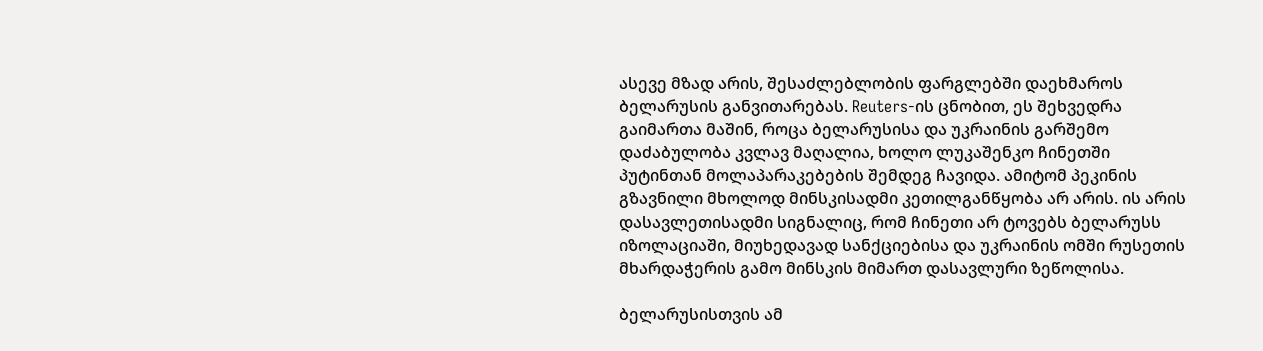ასევე მზად არის, შესაძლებლობის ფარგლებში დაეხმაროს ბელარუსის განვითარებას. Reuters-ის ცნობით, ეს შეხვედრა გაიმართა მაშინ, როცა ბელარუსისა და უკრაინის გარშემო დაძაბულობა კვლავ მაღალია, ხოლო ლუკაშენკო ჩინეთში პუტინთან მოლაპარაკებების შემდეგ ჩავიდა. ამიტომ პეკინის გზავნილი მხოლოდ მინსკისადმი კეთილგანწყობა არ არის. ის არის დასავლეთისადმი სიგნალიც, რომ ჩინეთი არ ტოვებს ბელარუსს იზოლაციაში, მიუხედავად სანქციებისა და უკრაინის ომში რუსეთის მხარდაჭერის გამო მინსკის მიმართ დასავლური ზეწოლისა.

ბელარუსისთვის ამ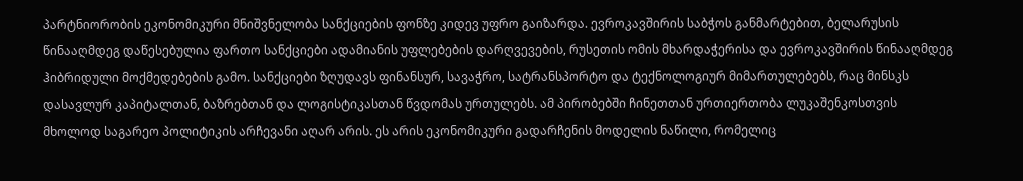პარტნიორობის ეკონომიკური მნიშვნელობა სანქციების ფონზე კიდევ უფრო გაიზარდა. ევროკავშირის საბჭოს განმარტებით, ბელარუსის წინააღმდეგ დაწესებულია ფართო სანქციები ადამიანის უფლებების დარღვევების, რუსეთის ომის მხარდაჭერისა და ევროკავშირის წინააღმდეგ ჰიბრიდული მოქმედებების გამო. სანქციები ზღუდავს ფინანსურ, სავაჭრო, სატრანსპორტო და ტექნოლოგიურ მიმართულებებს, რაც მინსკს დასავლურ კაპიტალთან, ბაზრებთან და ლოგისტიკასთან წვდომას ურთულებს. ამ პირობებში ჩინეთთან ურთიერთობა ლუკაშენკოსთვის მხოლოდ საგარეო პოლიტიკის არჩევანი აღარ არის. ეს არის ეკონომიკური გადარჩენის მოდელის ნაწილი, რომელიც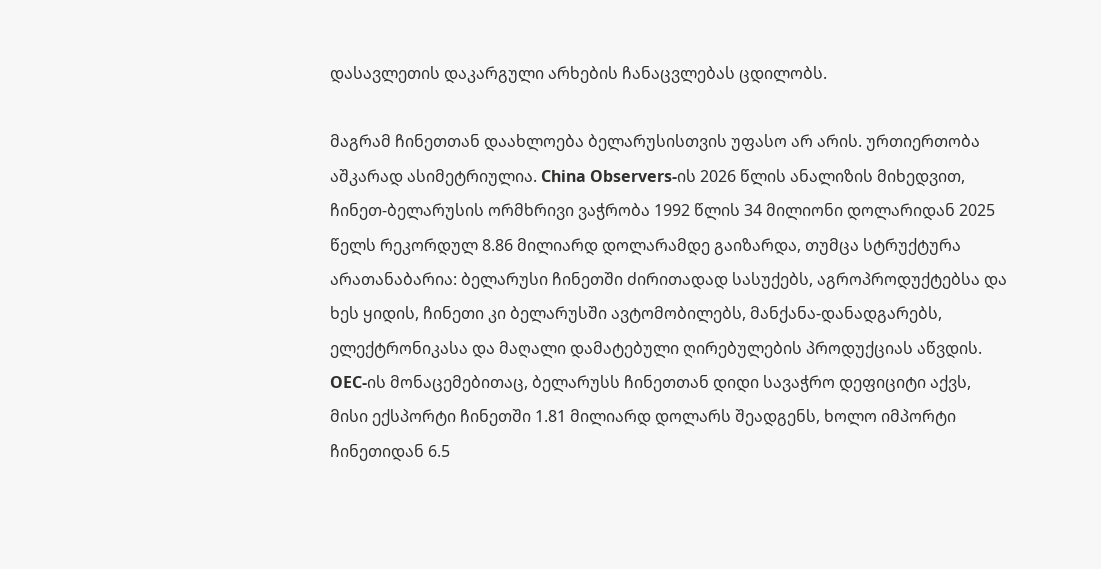დასავლეთის დაკარგული არხების ჩანაცვლებას ცდილობს.

მაგრამ ჩინეთთან დაახლოება ბელარუსისთვის უფასო არ არის. ურთიერთობა აშკარად ასიმეტრიულია. China Observers-ის 2026 წლის ანალიზის მიხედვით, ჩინეთ-ბელარუსის ორმხრივი ვაჭრობა 1992 წლის 34 მილიონი დოლარიდან 2025 წელს რეკორდულ 8.86 მილიარდ დოლარამდე გაიზარდა, თუმცა სტრუქტურა არათანაბარია: ბელარუსი ჩინეთში ძირითადად სასუქებს, აგროპროდუქტებსა და ხეს ყიდის, ჩინეთი კი ბელარუსში ავტომობილებს, მანქანა-დანადგარებს, ელექტრონიკასა და მაღალი დამატებული ღირებულების პროდუქციას აწვდის. OEC-ის მონაცემებითაც, ბელარუსს ჩინეთთან დიდი სავაჭრო დეფიციტი აქვს, მისი ექსპორტი ჩინეთში 1.81 მილიარდ დოლარს შეადგენს, ხოლო იმპორტი ჩინეთიდან 6.5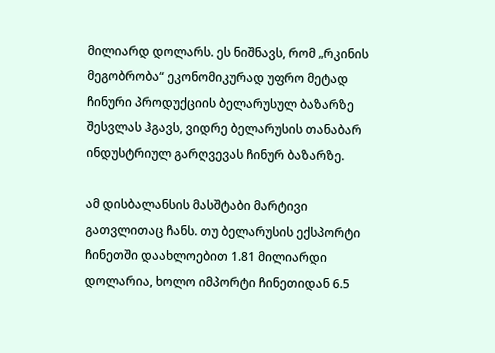მილიარდ დოლარს. ეს ნიშნავს, რომ „რკინის მეგობრობა“ ეკონომიკურად უფრო მეტად ჩინური პროდუქციის ბელარუსულ ბაზარზე შესვლას ჰგავს, ვიდრე ბელარუსის თანაბარ ინდუსტრიულ გარღვევას ჩინურ ბაზარზე.

ამ დისბალანსის მასშტაბი მარტივი გათვლითაც ჩანს. თუ ბელარუსის ექსპორტი ჩინეთში დაახლოებით 1.81 მილიარდი დოლარია, ხოლო იმპორტი ჩინეთიდან 6.5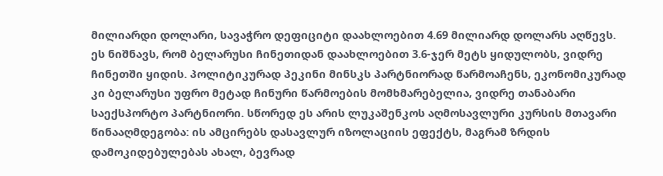მილიარდი დოლარი, სავაჭრო დეფიციტი დაახლოებით 4.69 მილიარდ დოლარს აღწევს. ეს ნიშნავს, რომ ბელარუსი ჩინეთიდან დაახლოებით 3.6-ჯერ მეტს ყიდულობს, ვიდრე ჩინეთში ყიდის. პოლიტიკურად პეკინი მინსკს პარტნიორად წარმოაჩენს, ეკონომიკურად კი ბელარუსი უფრო მეტად ჩინური წარმოების მომხმარებელია, ვიდრე თანაბარი საექსპორტო პარტნიორი. სწორედ ეს არის ლუკაშენკოს აღმოსავლური კურსის მთავარი წინააღმდეგობა: ის ამცირებს დასავლურ იზოლაციის ეფექტს, მაგრამ ზრდის დამოკიდებულებას ახალ, ბევრად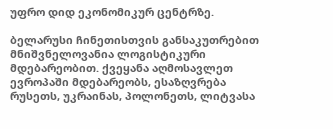უფრო დიდ ეკონომიკურ ცენტრზე.

ბელარუსი ჩინეთისთვის განსაკუთრებით მნიშვნელოვანია ლოგისტიკური მდებარეობით. ქვეყანა აღმოსავლეთ ევროპაში მდებარეობს, ესაზღვრება რუსეთს, უკრაინას, პოლონეთს, ლიტვასა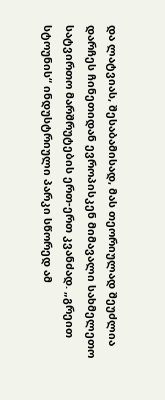და ლატვიას, შესაბამისად, მას თეორიულად შეუძლია დარჩეს ჩინეთიდან ევროპისკენ მიმავალი სახმელეთო სატვირთო მარშრუტების ერთ-ერთ კვანძად. „გრეით სტოუნის“ ინდუსტრიული პარკი სწორედ ამ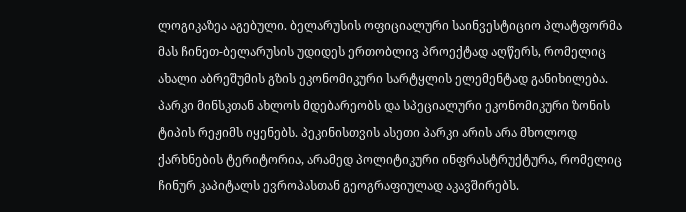ლოგიკაზეა აგებული. ბელარუსის ოფიციალური საინვესტიციო პლატფორმა მას ჩინეთ-ბელარუსის უდიდეს ერთობლივ პროექტად აღწერს, რომელიც ახალი აბრეშუმის გზის ეკონომიკური სარტყლის ელემენტად განიხილება. პარკი მინსკთან ახლოს მდებარეობს და სპეციალური ეკონომიკური ზონის ტიპის რეჟიმს იყენებს. პეკინისთვის ასეთი პარკი არის არა მხოლოდ ქარხნების ტერიტორია, არამედ პოლიტიკური ინფრასტრუქტურა, რომელიც ჩინურ კაპიტალს ევროპასთან გეოგრაფიულად აკავშირებს.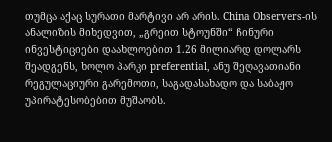თუმცა აქაც სურათი მარტივი არ არის. China Observers-ის ანალიზის მიხედვით, „გრეით სტოუნში“ ჩინური ინვესტიციები დაახლოებით 1.26 მილიარდ დოლარს შეადგენს, ხოლო პარკი preferential, ანუ შეღავათიანი რეგულაციური გარემოთი, საგადასახადო და საბაჟო უპირატესობებით მუშაობს.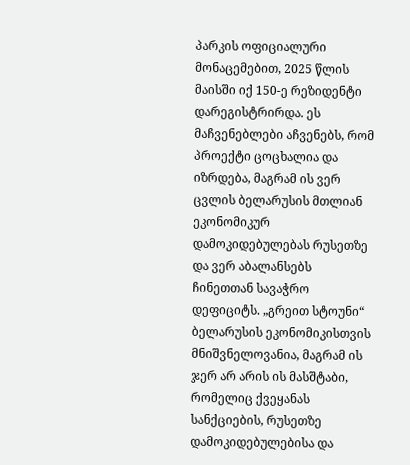პარკის ოფიციალური მონაცემებით, 2025 წლის მაისში იქ 150-ე რეზიდენტი დარეგისტრირდა. ეს მაჩვენებლები აჩვენებს, რომ პროექტი ცოცხალია და იზრდება, მაგრამ ის ვერ ცვლის ბელარუსის მთლიან ეკონომიკურ დამოკიდებულებას რუსეთზე და ვერ აბალანსებს ჩინეთთან სავაჭრო დეფიციტს. „გრეით სტოუნი“ ბელარუსის ეკონომიკისთვის მნიშვნელოვანია, მაგრამ ის ჯერ არ არის ის მასშტაბი, რომელიც ქვეყანას სანქციების, რუსეთზე დამოკიდებულებისა და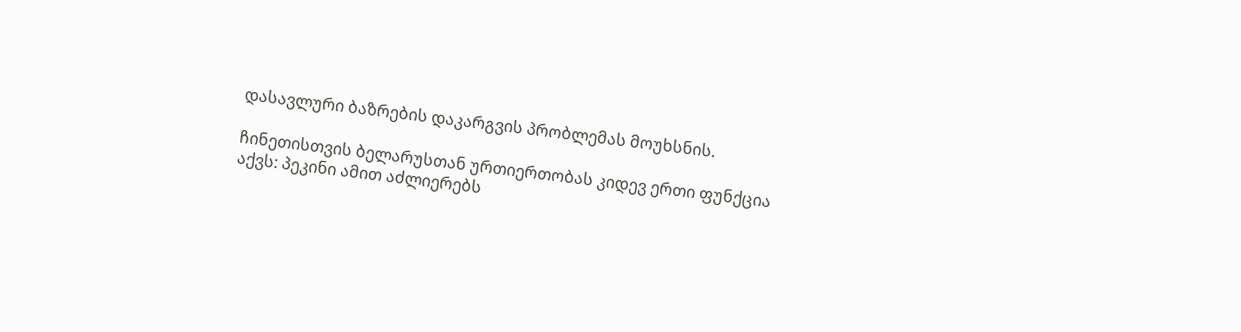დასავლური ბაზრების დაკარგვის პრობლემას მოუხსნის.

ჩინეთისთვის ბელარუსთან ურთიერთობას კიდევ ერთი ფუნქცია აქვს: პეკინი ამით აძლიერებს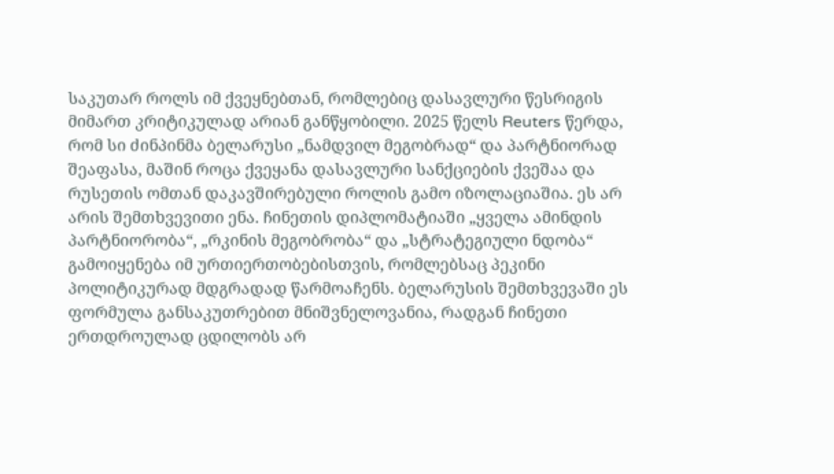საკუთარ როლს იმ ქვეყნებთან, რომლებიც დასავლური წესრიგის მიმართ კრიტიკულად არიან განწყობილი. 2025 წელს Reuters წერდა, რომ სი ძინპინმა ბელარუსი „ნამდვილ მეგობრად“ და პარტნიორად შეაფასა, მაშინ როცა ქვეყანა დასავლური სანქციების ქვეშაა და რუსეთის ომთან დაკავშირებული როლის გამო იზოლაციაშია. ეს არ არის შემთხვევითი ენა. ჩინეთის დიპლომატიაში „ყველა ამინდის პარტნიორობა“, „რკინის მეგობრობა“ და „სტრატეგიული ნდობა“ გამოიყენება იმ ურთიერთობებისთვის, რომლებსაც პეკინი პოლიტიკურად მდგრადად წარმოაჩენს. ბელარუსის შემთხვევაში ეს ფორმულა განსაკუთრებით მნიშვნელოვანია, რადგან ჩინეთი ერთდროულად ცდილობს არ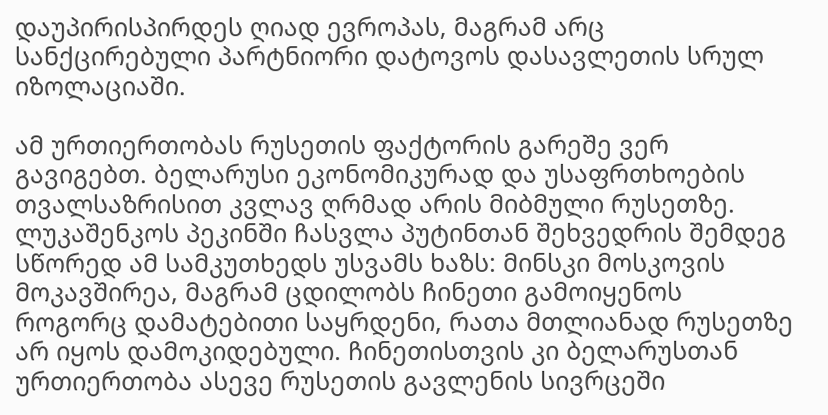დაუპირისპირდეს ღიად ევროპას, მაგრამ არც სანქცირებული პარტნიორი დატოვოს დასავლეთის სრულ იზოლაციაში.

ამ ურთიერთობას რუსეთის ფაქტორის გარეშე ვერ გავიგებთ. ბელარუსი ეკონომიკურად და უსაფრთხოების თვალსაზრისით კვლავ ღრმად არის მიბმული რუსეთზე. ლუკაშენკოს პეკინში ჩასვლა პუტინთან შეხვედრის შემდეგ სწორედ ამ სამკუთხედს უსვამს ხაზს: მინსკი მოსკოვის მოკავშირეა, მაგრამ ცდილობს ჩინეთი გამოიყენოს როგორც დამატებითი საყრდენი, რათა მთლიანად რუსეთზე არ იყოს დამოკიდებული. ჩინეთისთვის კი ბელარუსთან ურთიერთობა ასევე რუსეთის გავლენის სივრცეში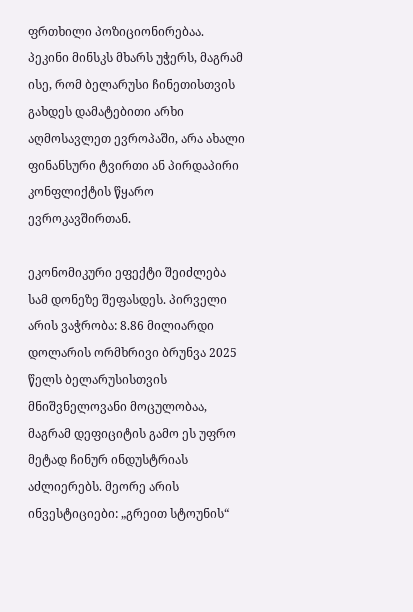ფრთხილი პოზიციონირებაა. პეკინი მინსკს მხარს უჭერს, მაგრამ ისე, რომ ბელარუსი ჩინეთისთვის გახდეს დამატებითი არხი აღმოსავლეთ ევროპაში, არა ახალი ფინანსური ტვირთი ან პირდაპირი კონფლიქტის წყარო ევროკავშირთან.

ეკონომიკური ეფექტი შეიძლება სამ დონეზე შეფასდეს. პირველი არის ვაჭრობა: 8.86 მილიარდი დოლარის ორმხრივი ბრუნვა 2025 წელს ბელარუსისთვის მნიშვნელოვანი მოცულობაა, მაგრამ დეფიციტის გამო ეს უფრო მეტად ჩინურ ინდუსტრიას აძლიერებს. მეორე არის ინვესტიციები: „გრეით სტოუნის“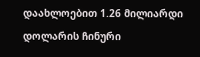დაახლოებით 1.26 მილიარდი დოლარის ჩინური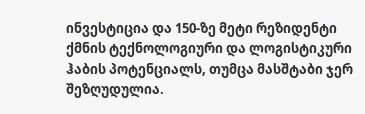ინვესტიცია და 150-ზე მეტი რეზიდენტი ქმნის ტექნოლოგიური და ლოგისტიკური ჰაბის პოტენციალს, თუმცა მასშტაბი ჯერ შეზღუდულია.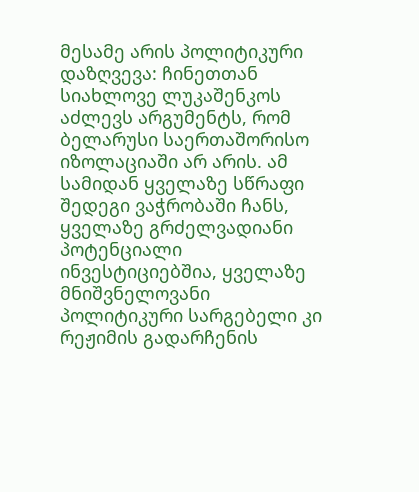მესამე არის პოლიტიკური დაზღვევა: ჩინეთთან სიახლოვე ლუკაშენკოს აძლევს არგუმენტს, რომ ბელარუსი საერთაშორისო იზოლაციაში არ არის. ამ სამიდან ყველაზე სწრაფი შედეგი ვაჭრობაში ჩანს, ყველაზე გრძელვადიანი პოტენციალი ინვესტიციებშია, ყველაზე მნიშვნელოვანი პოლიტიკური სარგებელი კი რეჟიმის გადარჩენის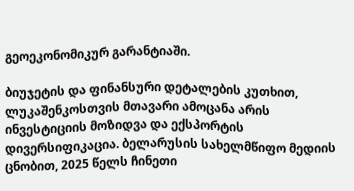გეოეკონომიკურ გარანტიაში.

ბიუჯეტის და ფინანსური დეტალების კუთხით, ლუკაშენკოსთვის მთავარი ამოცანა არის ინვესტიციის მოზიდვა და ექსპორტის დივერსიფიკაცია. ბელარუსის სახელმწიფო მედიის ცნობით, 2025 წელს ჩინეთი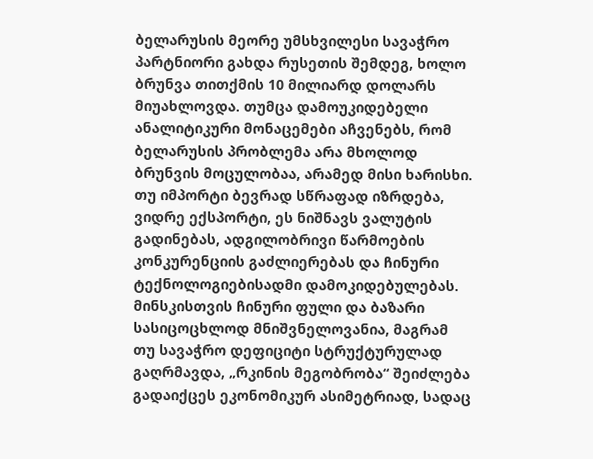ბელარუსის მეორე უმსხვილესი სავაჭრო პარტნიორი გახდა რუსეთის შემდეგ, ხოლო ბრუნვა თითქმის 10 მილიარდ დოლარს მიუახლოვდა. თუმცა დამოუკიდებელი ანალიტიკური მონაცემები აჩვენებს, რომ ბელარუსის პრობლემა არა მხოლოდ ბრუნვის მოცულობაა, არამედ მისი ხარისხი. თუ იმპორტი ბევრად სწრაფად იზრდება, ვიდრე ექსპორტი, ეს ნიშნავს ვალუტის გადინებას, ადგილობრივი წარმოების კონკურენციის გაძლიერებას და ჩინური ტექნოლოგიებისადმი დამოკიდებულებას. მინსკისთვის ჩინური ფული და ბაზარი სასიცოცხლოდ მნიშვნელოვანია, მაგრამ თუ სავაჭრო დეფიციტი სტრუქტურულად გაღრმავდა, „რკინის მეგობრობა“ შეიძლება გადაიქცეს ეკონომიკურ ასიმეტრიად, სადაც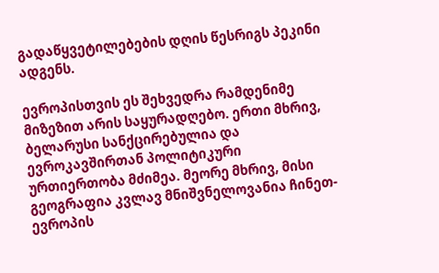გადაწყვეტილებების დღის წესრიგს პეკინი ადგენს.

ევროპისთვის ეს შეხვედრა რამდენიმე მიზეზით არის საყურადღებო. ერთი მხრივ, ბელარუსი სანქცირებულია და ევროკავშირთან პოლიტიკური ურთიერთობა მძიმეა. მეორე მხრივ, მისი გეოგრაფია კვლავ მნიშვნელოვანია ჩინეთ-ევროპის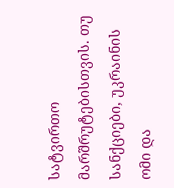სატვირთო მარშრუტებისთვის. თუ სანქციები, უკრაინის ომი და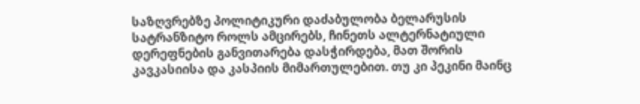საზღვრებზე პოლიტიკური დაძაბულობა ბელარუსის სატრანზიტო როლს ამცირებს, ჩინეთს ალტერნატიული დერეფნების განვითარება დასჭირდება, მათ შორის კავკასიისა და კასპიის მიმართულებით. თუ კი პეკინი მაინც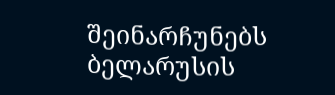შეინარჩუნებს ბელარუსის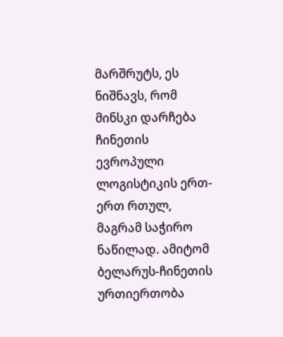მარშრუტს, ეს ნიშნავს, რომ მინსკი დარჩება ჩინეთის ევროპული ლოგისტიკის ერთ-ერთ რთულ, მაგრამ საჭირო ნაწილად. ამიტომ ბელარუს-ჩინეთის ურთიერთობა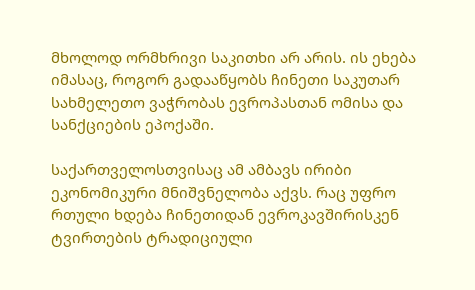მხოლოდ ორმხრივი საკითხი არ არის. ის ეხება იმასაც, როგორ გადააწყობს ჩინეთი საკუთარ სახმელეთო ვაჭრობას ევროპასთან ომისა და სანქციების ეპოქაში.

საქართველოსთვისაც ამ ამბავს ირიბი ეკონომიკური მნიშვნელობა აქვს. რაც უფრო რთული ხდება ჩინეთიდან ევროკავშირისკენ ტვირთების ტრადიციული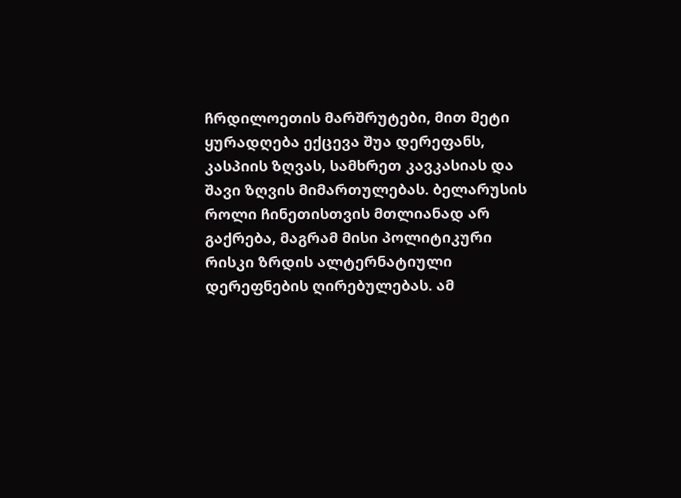ჩრდილოეთის მარშრუტები, მით მეტი ყურადღება ექცევა შუა დერეფანს, კასპიის ზღვას, სამხრეთ კავკასიას და შავი ზღვის მიმართულებას. ბელარუსის როლი ჩინეთისთვის მთლიანად არ გაქრება, მაგრამ მისი პოლიტიკური რისკი ზრდის ალტერნატიული დერეფნების ღირებულებას. ამ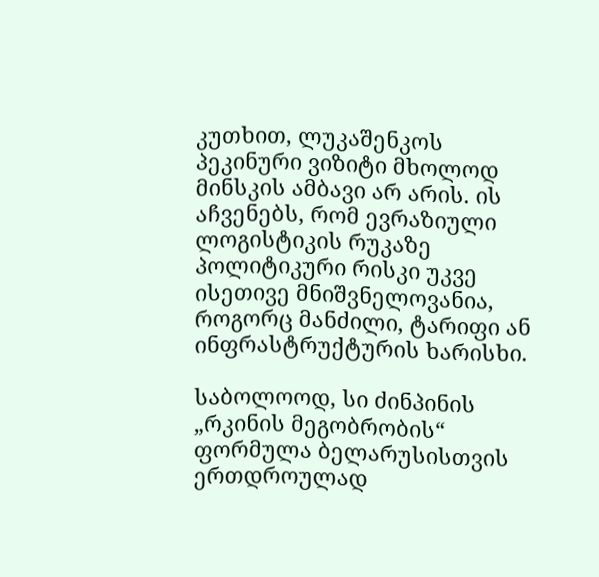კუთხით, ლუკაშენკოს პეკინური ვიზიტი მხოლოდ მინსკის ამბავი არ არის. ის აჩვენებს, რომ ევრაზიული ლოგისტიკის რუკაზე პოლიტიკური რისკი უკვე ისეთივე მნიშვნელოვანია, როგორც მანძილი, ტარიფი ან ინფრასტრუქტურის ხარისხი.

საბოლოოდ, სი ძინპინის „რკინის მეგობრობის“ ფორმულა ბელარუსისთვის ერთდროულად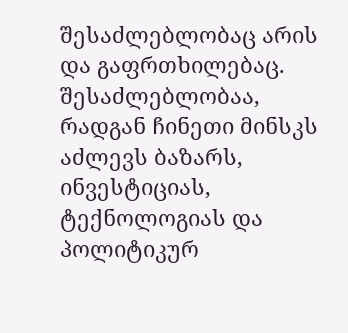შესაძლებლობაც არის და გაფრთხილებაც. შესაძლებლობაა, რადგან ჩინეთი მინსკს აძლევს ბაზარს, ინვესტიციას, ტექნოლოგიას და პოლიტიკურ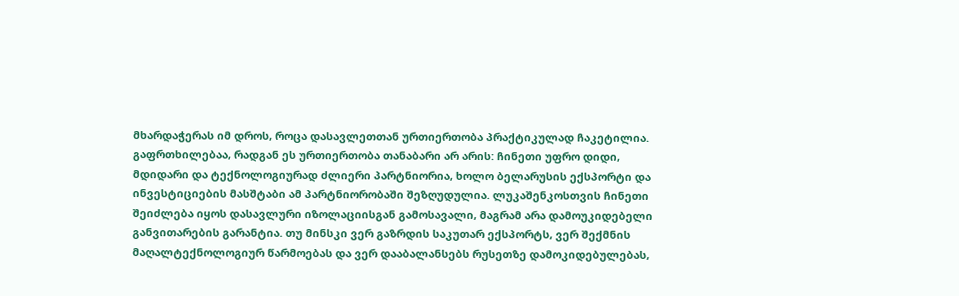მხარდაჭერას იმ დროს, როცა დასავლეთთან ურთიერთობა პრაქტიკულად ჩაკეტილია. გაფრთხილებაა, რადგან ეს ურთიერთობა თანაბარი არ არის: ჩინეთი უფრო დიდი, მდიდარი და ტექნოლოგიურად ძლიერი პარტნიორია, ხოლო ბელარუსის ექსპორტი და ინვესტიციების მასშტაბი ამ პარტნიორობაში შეზღუდულია. ლუკაშენკოსთვის ჩინეთი შეიძლება იყოს დასავლური იზოლაციისგან გამოსავალი, მაგრამ არა დამოუკიდებელი განვითარების გარანტია. თუ მინსკი ვერ გაზრდის საკუთარ ექსპორტს, ვერ შექმნის მაღალტექნოლოგიურ წარმოებას და ვერ დააბალანსებს რუსეთზე დამოკიდებულებას,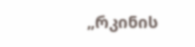„რკინის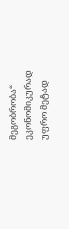მეგობრობა“ ეკონომიკურად უფრო მეტად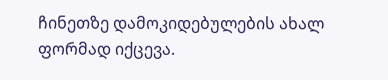ჩინეთზე დამოკიდებულების ახალ ფორმად იქცევა.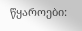წყაროები: